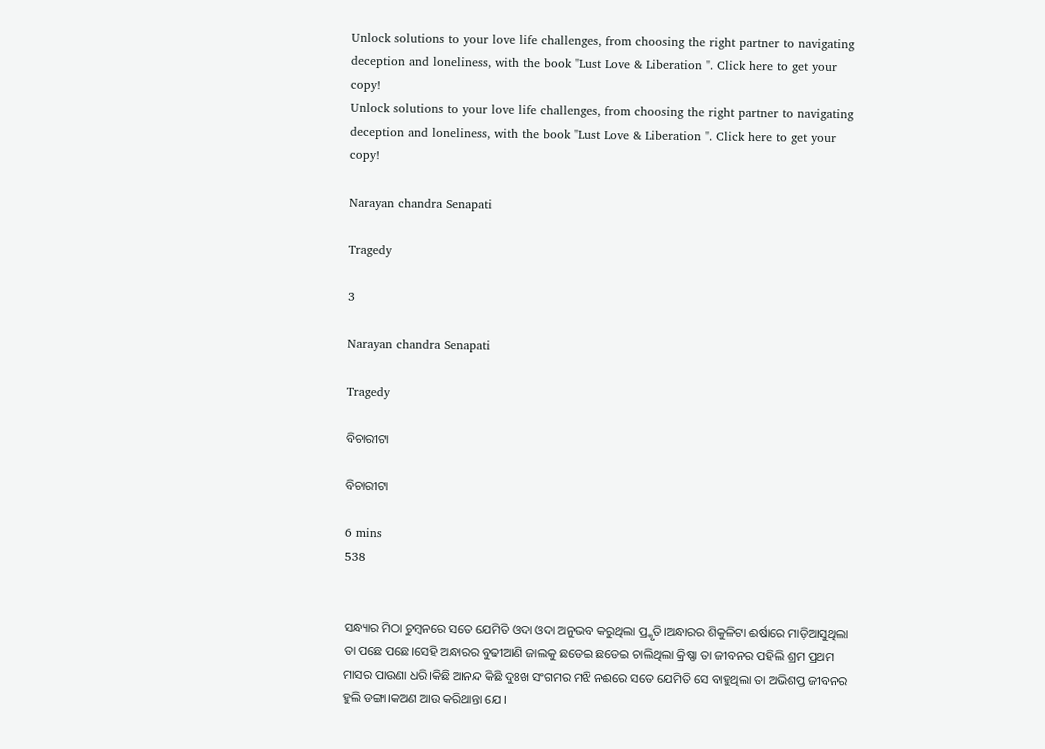Unlock solutions to your love life challenges, from choosing the right partner to navigating deception and loneliness, with the book "Lust Love & Liberation ". Click here to get your copy!
Unlock solutions to your love life challenges, from choosing the right partner to navigating deception and loneliness, with the book "Lust Love & Liberation ". Click here to get your copy!

Narayan chandra Senapati

Tragedy

3

Narayan chandra Senapati

Tragedy

ବିଚାରୀଟା

ବିଚାରୀଟା

6 mins
538


ସନ୍ଧ୍ୟାର ମିଠା ଚୁମ୍ବନରେ ସତେ ଯେମିତି ଓଦା ଓଦା ଅନୁଭବ କରୁଥିଲା ପ୍ର୍କୃତି।ଅନ୍ଧାରର ଶିକୁଳିଟା ଈର୍ଷାରେ ମାଡ଼ିଆସୁଥିଲା ତା ପଛେ ପଛେ।ସେହି ଅନ୍ଧାରର ବୁଢୀଆଣି ଜାଲକୁ ଛଡେଇ ଛଡେଇ ଚାଲିଥିଲା କ୍ରିଷ୍ଣା ତା ଜୀବନର ପହିଲି ଶ୍ରମ ପ୍ରଥମ ମାସର ପାଉଣା ଧରି।କିଛି ଆନନ୍ଦ କିଛି ଦୁଃଖ ସଂଗମର ମଝି ନଈରେ ସତେ ଯେମିତି ସେ ବାହୁଥିଲା ତା ଅଭିଶପ୍ତ ଜୀବନର ହୁଲି ଡଙ୍ଗା।କଅଣ ଆଉ କରିଥାନ୍ତା ଯେ ।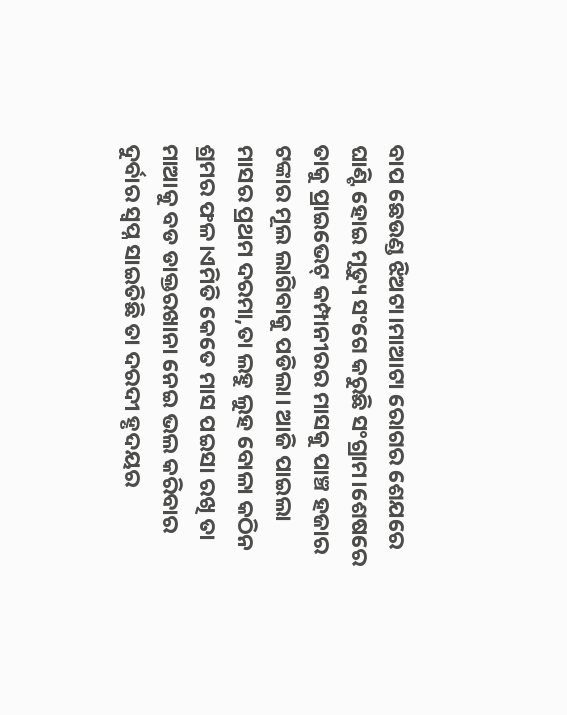ବାପ ଛେଉଣ୍ଡ ଝିଅଟା।ମାଆଟା ରୋଗର ଶେଯରେ ଘାଣ୍ଟି ହୋଇ ମୃତ୍ୟୁ ସଂଗେ କରୁଛି ସଂଗ୍ରାମ।ଶେଷରେ ତାକୁ ପ୍ରାଇଭେଟ୍ କମ୍ପାନୀରର ମାସକୁ ପାଞ୍ଚ ହଜାର ଟଙ୍କାର ମୂଲ ଲାଗିବାକୁ ପଡିଲା। ଆଜି ପାଇଲା ମାସର ପ୍ରଥମ ଦରମା,ତା ଲହୁ ଲୁହ ବୋଳା କଠିନ ଶ୍ରମର ଫଳ।ଏମିତି କେତେ ମାସ ପଇସା ରଖି ତା ମାଆକୁ ବଡ ଡାକ୍ତରଖାନା ନେଇ ଭଲ କରିବାର ଦୁର୍ବାର ସ୍ବପ୍ନ ସାଇତିଛି ତା ଦରଦୀ ହୃଦୟର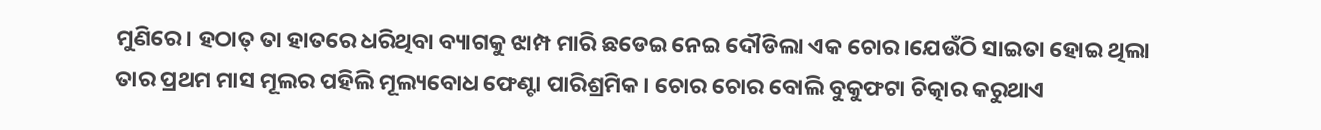ମୁଣିରେ। ହଠାତ୍ ତା ହାତରେ ଧରିଥିବା ବ୍ୟାଗକୁ ଝାମ୍ପ ମାରି ଛଡେଇ ନେଇ ଦୌଡିଲା ଏକ ଚୋର।ଯେଉଁଠି ସାଇତା ହୋଇ ଥିଲା ତାର ପ୍ରଥମ ମାସ ମୂଲର ପହିଲି ମୂଲ୍ୟବୋଧ ଫେଣ୍ଟା ପାରିଶ୍ରମିକ। ଚୋର ଚୋର ବୋଲି ବୁକୁଫଟା ଚିତ୍କାର କରୁଥାଏ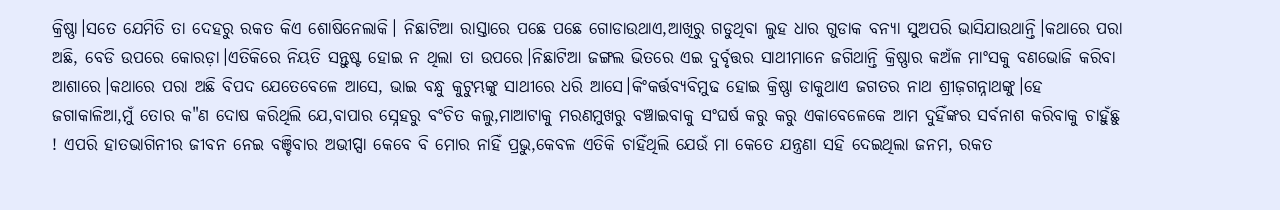କ୍ରିଷ୍ଣା।ସତେ ଯେମିତି ତା ଦେହରୁ ରକତ କିଏ ଶୋଷିନେଲାକି। ନିଛାଟିଆ ରାସ୍ତାରେ ପଛେ ପଛେ ଗୋଡାଉଥାଏ,ଆଖିରୁ ଗଡୁଥିବା ଲୁହ ଧାର ଗୁଡାକ ବନ୍ୟା ସୁଅପରି ଭାସିଯାଉଥାନ୍ତି।କଥାରେ ପରା ଅଛି, ବେଡି ଉପରେ କୋରଡ଼ା।ଏତିକିରେ ନିୟତି ସନ୍ତୁଷ୍ଟ ହୋଇ ନ ଥିଲା ତା ଉପରେ।ନିଛାଟିଆ ଜଙ୍ଗଲ ଭିତରେ ଏଇ ଦୁର୍ବୃତ୍ତର ସାଥୀମାନେ ଜଗିଥାନ୍ତି କ୍ରିଷ୍ଣାର କଅଁଳ ମାଂସକୁ ବଣଭୋଜି କରିବା ଆଶାରେ।କଥାରେ ପରା ଅଛି ବିପଦ ଯେତେବେଳେ ଆସେ, ଭାଇ ବନ୍ଧୁ କୁଟୁମ୍ଭଙ୍କୁ ସାଥୀରେ ଧରି ଆସେ।କିଂକର୍ତ୍ତବ୍ୟବିମୁଢ ହୋଇ କ୍ରିଷ୍ଣା ଡାକୁଥାଏ ଜଗତର ନାଥ ଶ୍ରୀଜ଼ଗନ୍ନାଥଙ୍କୁ।ହେ ଜଗାକାଳିଆ,ମୁଁ ତୋର କ"ଣ ଦୋଷ କରିଥିଲି ଯେ,ବାପାର ସ୍ନେହରୁ ବଂଚିତ କଲୁ,ମାଆଟାକୁ ମରଣମୁଖରୁ ବଞ୍ଚାଇବାକୁ ସଂଘର୍ଷ କରୁ କରୁ ଏକାବେଳେକେ ଆମ ଦୁହିଁଙ୍କର ସର୍ବନାଶ କରିବାକୁ ଚାହୁଁଛୁ ! ଏପରି ହାତଭାଗିନୀର ଜୀବନ ନେଇ ବଞ୍ଚିବାର ଅଭୀପ୍ସା କେବେ ବି ମୋର ନାହିଁ ପ୍ରଭୁ,କେବଳ ଏତିକି ଚାହିଁଥିଲି ଯେଉଁ ମା କେତେ ଯନ୍ତ୍ରଣା ସହି ଦେଇଥିଲା ଜନମ, ରକତ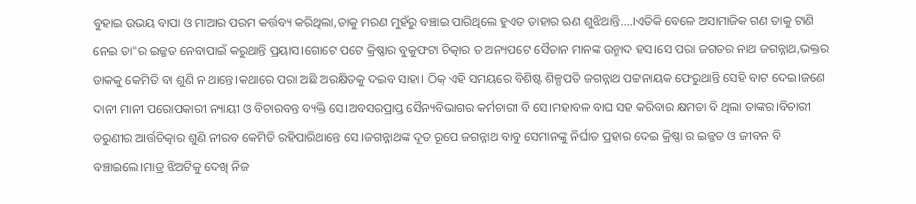ବୁହାଇ ଉଭୟ ବାପା ଓ ମାଆର ପରମ କର୍ତ୍ତବ୍ୟ କରିଥିଲା,ତାକୁ ମରଣ ମୁହଁରୁ ବଞ୍ଚାଇ ପାରିଥିଲେ ହୁଏତ ତାହାର ଋଣ ଶୁଝିଥାନ୍ତି....।ଏତିକି ବେଳେ ଅସାମାଜିକ ଗଣ ତାକୁ ଟାଣି ନେଇ ତା"ର ଇଜ୍ଜତ ନେବାପାଇଁ କରୁଥାନ୍ତି ପ୍ରୟାସ।ଗୋଟେ ପଟେ କ୍ରିଷ୍ଣାର ବୁକୁଫଟା ଚିତ୍କାର ତ ଅନ୍ୟପଟେ ସୈତାନ ମାନଙ୍କ ଉନ୍ମାଦ ହସ।ସେ ପରା ଜଗତର ନାଥ ଜଗନ୍ନାଥ,ଭକ୍ତର ଡାକକୁ କେମିତି ବା ଶୁଣି ନ ଥାନ୍ତେ।କଥାରେ ପରା ଅଛି ଅରକ୍ଷିତକୁ ଦଇବ ସାହା। ଠିକ୍ ଏହି ସମୟରେ ବିଶିଷ୍ଟ ଶିଳ୍ପପତି ଜଗନ୍ନାଥ ପଟ୍ଟନାୟକ ଫେରୁଥାନ୍ତି ସେହି ବାଟ ଦେଇ।ଜଣେ ଦାନୀ ମାନୀ ପରୋପକାରୀ ନ୍ୟାୟୀ ଓ ବିଚାରବନ୍ତ ବ୍ୟକ୍ତି ସେ।ଅବସରପ୍ରାପ୍ତ ସୈନ୍ୟବିଭାଗର କର୍ମଚାରୀ ବି ସେ।ମହାବଳ ବାଘ ସହ କରିବାର କ୍ଷମତା ବି ଥିଲା ତାଙ୍କର।ବିଚାରୀ ତରୁଣୀର ଆର୍ତ୍ତଚିତ୍କାର ଶୁଣି ନୀରବ କେମିତି ରହିପାରିଥାନ୍ତେ ସେ ।ଜଗନ୍ନାଥଙ୍କ ଦୂତ ରୂପେ ଜଗନ୍ନାଥ ବାବୁ ସେମାନଙ୍କୁ ନିର୍ଘାତ ପ୍ରହାର ଦେଇ କ୍ରିଷ୍ଣା ର ଇଜ୍ଜତ ଓ ଜୀବନ ବି ବଞ୍ଚାଇଲେ।ମାତ୍ର ଝିଅଟିକୁ ଦେଖି ନିଜ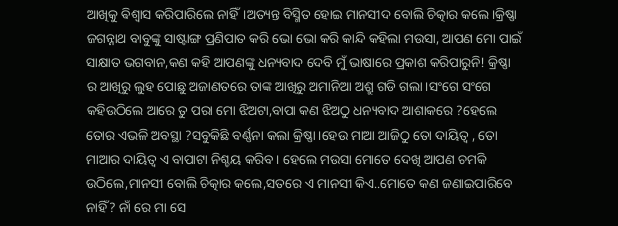ଆଖିକୁ ଵିଶ୍ଵାସ କରିପାରିଲେ ନାହିଁ।ଅତ୍ୟନ୍ତ ବିସ୍ମିତ ହୋଇ ମାନସୀଦ ବୋଲି ଚିତ୍କାର କଲେ।କ୍ରିଷ୍ଣା ଜଗନ୍ନାଥ ବାବୁଙ୍କୁ ସାଷ୍ଟାଙ୍ଗ ପ୍ରଣିପାତ କରି ଭୋ ଭୋ କରି କାନ୍ଦି କହିଲା ମଉସା, ଆପଣ ମୋ ପାଇଁ ସାକ୍ଷାତ ଭଗବାନ,କଣ କହି ଆପଣଙ୍କୁ ଧନ୍ୟବାଦ ଦେବି ମୁଁ ଭାଷାରେ ପ୍ରକାଶ କରିପାରୁନି! କ୍ରିଷ୍ଣା ର ଆଖିରୁ ଲୁହ ପୋଛୁ ଅଜାଣତରେ ତାଙ୍କ ଆଖିରୁ ଅମାନିଆ ଅଶ୍ରୁ ଗଡି ଗଲା।ସଂଗେ ସଂଗେ କହିଉଠିଲେ ଆରେ ତୁ ପରା ମୋ ଝିଅଟା,ବାପା କଣ ଝିଅଠୁ ଧନ୍ୟବାଦ ଆଶାକରେ ?ହେଲେ ତୋର ଏଭଳି ଅବସ୍ଥା ?ସବୁକିଛି ବର୍ଣ୍ଣନା କଲା କ୍ରିଷ୍ଣା।ହେଉ ମାଆ ଆଜିଠୁ ତୋ ଦାୟିତ୍ୱ , ତୋ ମାଆର ଦାୟିତ୍ୱ ଏ ବାପାଟା ନିଶ୍ଚୟ କରିବ। ହେଲେ ମଉସା ମୋତେ ଦେଖି ଆପଣ ଚମକି ଉଠିଲେ,ମାନସୀ ବୋଲି ଚିତ୍କାର କଲେ,ସତରେ ଏ ମାନସୀ କିଏ..ମୋତେ କଣ ଜଣାଇପାରିବେ ନାହିଁ? ନାଁ ରେ ମା ସେ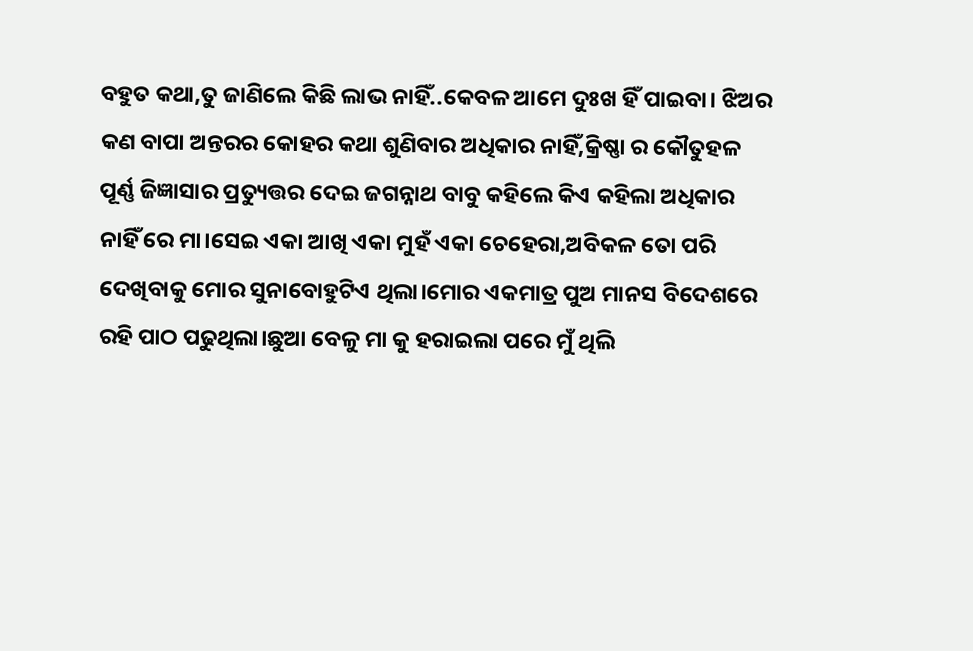ବହୁତ କଥା,ତୁ ଜାଣିଲେ କିଛି ଲାଭ ନାହିଁ..କେବଳ ଆମେ ଦୁଃଖ ହିଁ ପାଇବା। ଝିଅର କଣ ବାପା ଅନ୍ତରର କୋହର କଥା ଶୁଣିବାର ଅଧିକାର ନାହିଁ,କ୍ରିଷ୍ଣା ର କୌତୁହଳ ପୂର୍ଣ୍ଣ ଜିଜ୍ଞାସାର ପ୍ରତ୍ୟୁତ୍ତର ଦେଇ ଜଗନ୍ନାଥ ବାବୁ କହିଲେ କିଏ କହିଲା ଅଧିକାର ନାହିଁ ରେ ମା।ସେଇ ଏକା ଆଖି ଏକା ମୁହଁ ଏକା ଚେହେରା,ଅବିକଳ ତୋ ପରି ଦେଖିବାକୁ ମୋର ସୁନାବୋହୁଟିଏ ଥିଲା।ମୋର ଏକମାତ୍ର ପୁଅ ମାନସ ବିଦେଶରେ ରହି ପାଠ ପଢୁଥିଲା।ଛୁଆ ବେଳୁ ମା କୁ ହରାଇଲା ପରେ ମୁଁ ଥିଲି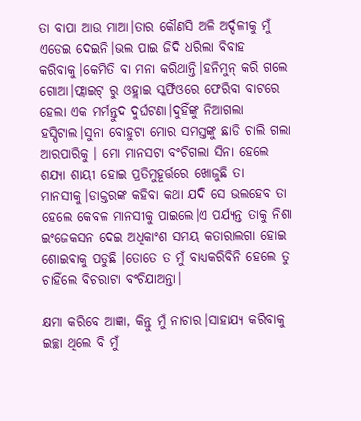ତା ବାପା ଆଉ ମାଆ।ତାର କୌଣସି ଅଳି ଅର୍ଦ୍ଦଳୀକୁ ମୁଁ ଏଡେଇ ଦେଇନି।ଭଲ ପାଇ ଜିଦି ଧରିଲା ବିବାହ କରିବାକୁ।କେମିତି ବା ମନା କରିଥାନ୍ତି।ହନିମୁନ୍ କରି ଗଲେ ଗୋଆ।ଫ୍ଲାଇଟ୍ ରୁ ଓହ୍ଲାଇ ସ୍କର୍ଫିଓରେ ଫେରିବା ବାଟରେ ହେଲା ଏକ ମର୍ମନ୍ତୁଦ ଦୁର୍ଘଟଣା।ଦୁହିଁଙ୍କୁ ନିଆଗଲା ହସ୍ପିଟାଲ।ସୁନା ବୋହୁଟା ମୋର ସମସ୍ତଙ୍କୁ ଛାଡି ଚାଲି ଗଲା ଆରପାରିକୁ । ମୋ ମାନସଟା ବଂଚିଗଲା ସିନା ହେଲେ ଶଯ୍ୟା ଶାୟୀ ହୋଇ ପ୍ରତିମୁହୂର୍ତ୍ତରେ ଖୋଜୁଛି ତା ମାନସୀକୁ।ଡାକ୍ତରଙ୍କ କହିବା କଥା ଯଦି ସେ ଭଲହେବ ତା ହେଲେ କେବଳ ମାନସୀକୁ ପାଇଲେ।ଏ ପର୍ଯ୍ୟନ୍ତ ତାକୁ ନିଶା ଇଂଜେକସନ ଦେଇ ଅଧିକାଂଶ ସମୟ କତାରାଲଗା ହୋଇ ଶୋଇଵାକୁ ପଡୁଛି ।ତୋତେ ତ ମୁଁ ବାଧ୍ୟକରିବିନି ହେଲେ ତୁ ଚାହିଁଲେ ବିଚରାଟା ବଂଚିଯାଅନ୍ତା।

କ୍ଷମା କରିବେ ଆଜ୍ଞା, କିନ୍ତୁ ମୁଁ ନାଚାର।ସାହାଯ୍ୟ କରିବାକୁ ଇଚ୍ଛା ଥିଲେ ବି ମୁଁ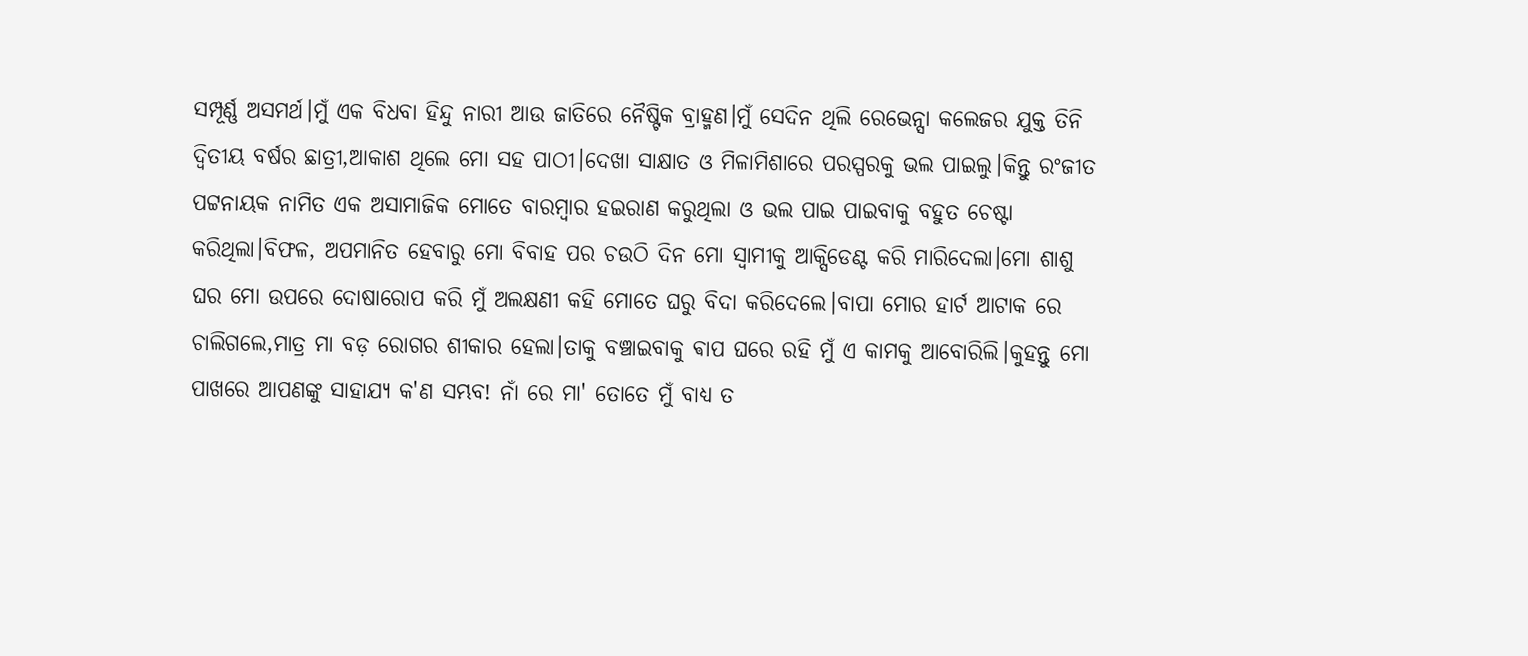ସମ୍ପୂର୍ଣ୍ଣ ଅସମର୍ଥ।ମୁଁ ଏକ ବିଧବା ହିନ୍ଦୁ ନାରୀ ଆଉ ଜାତିରେ ନୈଷ୍ଟିକ ବ୍ରାହ୍ମଣ।ମୁଁ ସେଦିନ ଥିଲି ରେଭେନ୍ସା କଲେଜର ଯୁକ୍ତ ତିନି ଦ୍ଵିତୀୟ ବର୍ଷର ଛାତ୍ରୀ,ଆକାଶ ଥିଲେ ମୋ ସହ ପାଠୀ।ଦେଖା ସାକ୍ଷାତ ଓ ମିଳାମିଶାରେ ପରସ୍ପରକୁ ଭଲ ପାଇଲୁ।କିନ୍ତୁ ରଂଜୀତ ପଟ୍ଟନାୟକ ନାମିତ ଏକ ଅସାମାଜିକ ମୋତେ ବାରମ୍ବାର ହଇରାଣ କରୁଥିଲା ଓ ଭଲ ପାଇ ପାଇବାକୁ ବହୁତ ଚେଷ୍ଟା କରିଥିଲା।ବିଫଳ, ଅପମାନିତ ହେବାରୁ ମୋ ବିବାହ ପର ଚଉଠି ଦିନ ମୋ ସ୍ୱାମୀକୁ ଆକ୍ସିଡେଣ୍ଟ କରି ମାରିଦେଲା।ମୋ ଶାଶୁ ଘର ମୋ ଉପରେ ଦୋଷାରୋପ କରି ମୁଁ ଅଲକ୍ଷଣୀ କହି ମୋତେ ଘରୁ ବିଦା କରିଦେଲେ।ବାପା ମୋର ହାର୍ଟ ଆଟାକ ରେ ଚାଲିଗଲେ,ମାତ୍ର ମା ବଡ଼ ରୋଗର ଶୀକାର ହେଲା।ତାକୁ ବଞ୍ଚାଇବାକୁ ଵାପ ଘରେ ରହି ମୁଁ ଏ କାମକୁ ଆବୋରିଲି।କୁହନ୍ତୁ ମୋ ପାଖରେ ଆପଣଙ୍କୁ ସାହାଯ୍ୟ କ'ଣ ସମ୍ଭବ! ନାଁ ରେ ମା' ତୋତେ ମୁଁ ବାଧ୍ୟ ତ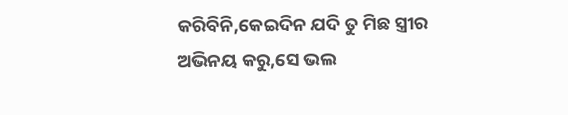କରିବିନି,କେଇଦିନ ଯଦି ତୁ ମିଛ ସ୍ତ୍ରୀର ଅଭିନୟ କରୁ,ସେ ଭଲ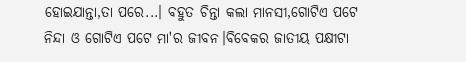ହୋଇଯାନ୍ତା,ତା ପରେ...। ବହୁତ ଚିନ୍ତା କଲା ମାନସୀ,ଗୋଟିଏ ପଟେ ନିନ୍ଦା ଓ ଗୋଟିଏ ପଟେ ମା'ର ଜୀବନ।ବିବେକର ଜାତୀୟ ପକ୍ଷୀଟା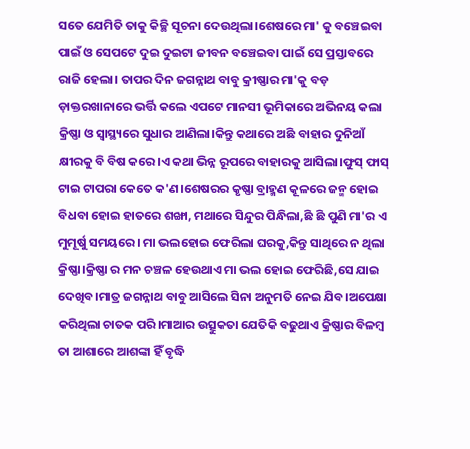ସତେ ଯେମିତି ତାକୁ କିଚ୍ଛି ସୂଚନା ଦେଉଥିଲା।ଶେଷରେ ମା' କୁ ବଞ୍ଚେଇବା ପାଇଁ ଓ ସେପଟେ ଦୁଇ ଦୁଇଟା ଜୀବନ ବଞ୍ଚେଇବା ପାଇଁ ସେ ପ୍ରସ୍ତାବରେ ରାଜି ହେଲା। ତାପର ଦିନ ଜଗନ୍ନାଥ ବାବୁ କ୍ରୀଷ୍ଣାର ମା'କୁ ବଡ଼ ଡ଼ାକ୍ତରଖାନାରେ ଭର୍ତ୍ତି କଲେ ଏପଟେ ମାନସୀ ଭୂମିକାରେ ଅଭିନୟ କଲା କ୍ରିଷ୍ଣା ଓ ସ୍ୱାସ୍ଥ୍ୟରେ ସୁଧାର ଆଣିଲା।କିନ୍ତୁ କଥାରେ ଅଛି ବାହାର ଦୁନିଆଁ କ୍ଷୀରକୁ ବି ବିଷ କରେ।ଏ କଥା ଭିନ୍ନ ରୂପରେ ବାହାରକୁ ଆସିଲା।ଫୁସ୍ ଫାସ୍ ଟାଇ ଟାପରା କେତେ କ'ଣ।ଶେଷରର କୃଷ୍ଣା ବ୍ରାହ୍ମଣ କୂଳରେ ଜନ୍ମ ହୋଇ ବିଧବା ହୋଇ ହାତରେ ଶଙ୍ଖା, ମଥାରେ ସିନ୍ଦୁର ପିନ୍ଧିଲା,ଛି ଛି ପୁଣି ମା'ର ଏ ମୁମୂର୍ଷୁ ସମୟରେ। ମା ଭଲହୋଇ ଫେରିଲା ଘରକୁ,କିନ୍ତୁ ସାଥିରେ ନ ଥିଲା କ୍ରିଷ୍ଣା।କ୍ରିଷ୍ଣା ର ମନ ଚଞ୍ଚଳ ହେଉଥାଏ ମା ଭଲ ହୋଇ ଫେରିଛି,ସେ ଯାଇ ଦେଖିବ।ମାତ୍ର ଜଗନ୍ନାଥ ବାବୁ ଆସିଲେ ସିନା ଅନୁମତି ନେଇ ଯିବ।ଅପେକ୍ଷା କରିଥିଲା ଚାତକ ପରି।ମାଆର ଉତ୍ସୁକତା ଯେତିକି ବଢୁଥାଏ କ୍ରିଷ୍ଣାର ବିଳମ୍ବ ତା ଆଶାରେ ଆଶଙ୍କା ହିଁ ବୃଦ୍ଧି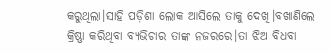କରୁଥିଲା।ସାହି ପଡ଼ିଶା ଲୋକ ଆସିଲେ ତାକୁ ଦେଖି।ବଖାଣିଲେ କ୍ରିଷ୍ଣା କରିଥିବା ବ୍ୟଭିଚାର ତାଙ୍କ ନଜରରେ।ତା ଝିଅ ବିଧବା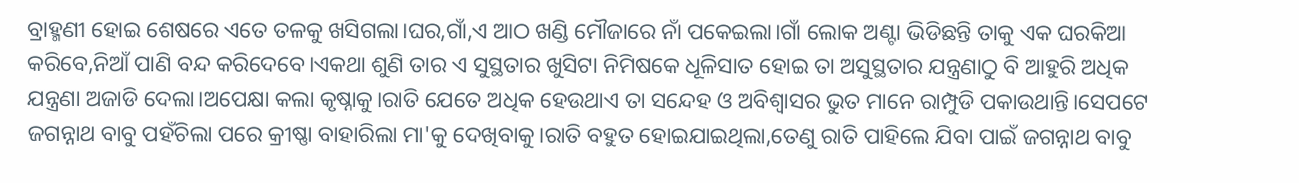ବ୍ରାହ୍ମଣୀ ହୋଇ ଶେଷରେ ଏତେ ତଳକୁ ଖସିଗଲା।ଘର,ଗାଁ,ଏ ଆଠ ଖଣ୍ଡି ମୌଜାରେ ନାଁ ପକେଇଲା।ଗାଁ ଲୋକ ଅଣ୍ଟା ଭିଡିଛନ୍ତି ତାକୁ ଏକ ଘରକିଆ କରିବେ,ନିଆଁ ପାଣି ବନ୍ଦ କରିଦେବେ।ଏକଥା ଶୁଣି ତାର ଏ ସୁସ୍ଥତାର ଖୁସିଟା ନିମିଷକେ ଧୂଳିସାତ ହୋଇ ତା ଅସୁସ୍ଥତାର ଯନ୍ତ୍ରଣାଠୁ ବି ଆହୁରି ଅଧିକ ଯନ୍ତ୍ରଣା ଅଜାଡି ଦେଲା।ଅପେକ୍ଷା କଲା କୃଷ୍ନାକୁ।ରାତି ଯେତେ ଅଧିକ ହେଉଥାଏ ତା ସନ୍ଦେହ ଓ ଅବିଶ୍ୱାସର ଭୁତ ମାନେ ରାମ୍ପୁଡି ପକାଉଥାନ୍ତି।ସେପଟେ ଜଗନ୍ନାଥ ବାବୁ ପହଁଚିଲା ପରେ କ୍ରୀଷ୍ଣା ବାହାରିଲା ମା'କୁ ଦେଖିବାକୁ।ରାତି ବହୁତ ହୋଇଯାଇଥିଲା,ତେଣୁ ରାତି ପାହିଲେ ଯିବା ପାଇଁ ଜଗନ୍ନାଥ ବାବୁ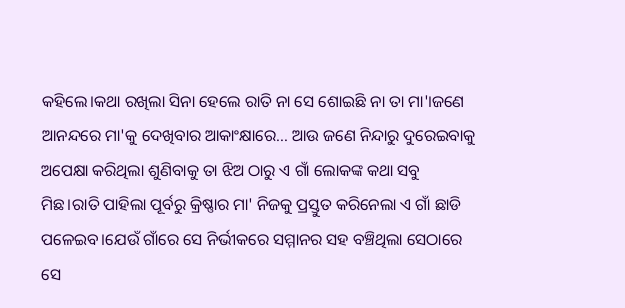କହିଲେ।କଥା ରଖିଲା ସିନା ହେଲେ ରାତି ନା ସେ ଶୋଇଛି ନା ତା ମା'।ଜଣେ ଆନନ୍ଦରେ ମା'କୁ ଦେଖିବାର ଆକାଂକ୍ଷାରେ... ଆଉ ଜଣେ ନିନ୍ଦାରୁ ଦୁରେଇବାକୁ ଅପେକ୍ଷା କରିଥିଲା ଶୁଣିବାକୁ ତା ଝିଅ ଠାରୁ ଏ ଗାଁ ଲୋକଙ୍କ କଥା ସବୁ ମିଛ।ରାତି ପାହିଲା ପୂର୍ବରୁ କ୍ରିଷ୍ଣାର ମା' ନିଜକୁ ପ୍ରସ୍ତୁତ କରିନେଲା ଏ ଗାଁ ଛାଡି ପଳେଇବ।ଯେଉଁ ଗାଁରେ ସେ ନିର୍ଭୀକରେ ସମ୍ମାନର ସହ ବଞ୍ଚିଥିଲା ସେଠାରେ ସେ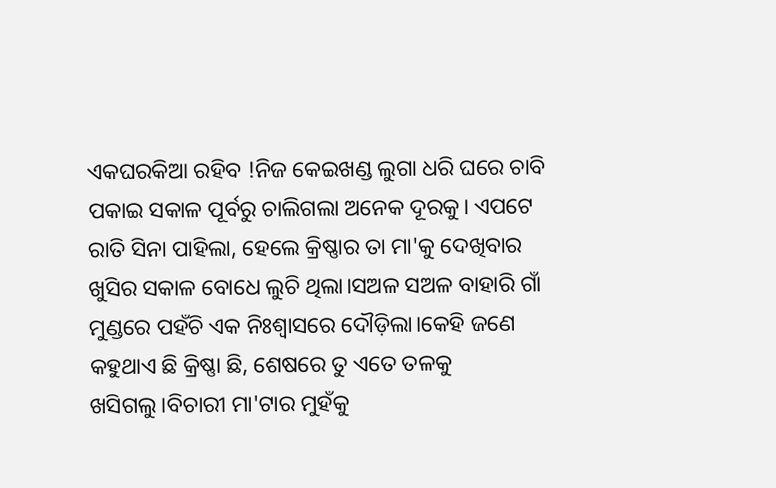ଏକଘରକିଆ ରହିବ !ନିଜ କେଇଖଣ୍ଡ ଲୁଗା ଧରି ଘରେ ଚାବି ପକାଇ ସକାଳ ପୂର୍ବରୁ ଚାଲିଗଲା ଅନେକ ଦୂରକୁ। ଏପଟେ ରାତି ସିନା ପାହିଲା, ହେଲେ କ୍ରିଷ୍ଣାର ତା ମା'କୁ ଦେଖିବାର ଖୁସିର ସକାଳ ବୋଧେ ଲୁଚି ଥିଲା।ସଅଳ ସଅଳ ବାହାରି ଗାଁ ମୁଣ୍ଡରେ ପହଁଚି ଏକ ନିଃଶ୍ଵାସରେ ଦୌଡ଼ିଲା।କେହି ଜଣେ କହୁଥାଏ ଛି କ୍ରିଷ୍ଣା ଛି, ଶେଷରେ ତୁ ଏତେ ତଳକୁ ଖସିଗଲୁ।ବିଚାରୀ ମା'ଟାର ମୁହଁକୁ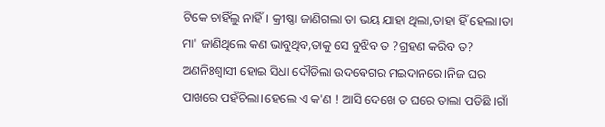ଟିକେ ଚାହିଁଲୁ ନାହିଁ। କ୍ରୀଷ୍ଣା ଜାଣିଗଲା ତା ଭୟ ଯାହା ଥିଲା,ତାହା ହିଁ ହେଲା।ତା ମା' ଜାଣିଥିଲେ କଣ ଭାବୁଥିବ,ତାକୁ ସେ ବୁଝିବ ତ ?ଗ୍ରହଣ କରିବ ତ? ଅଣନିଃଶ୍ବାସୀ ହୋଇ ସିଧା ଦୌଡିଲା ଉଦଵେଗର ମଇଦାନରେ।ନିଜ ଘର ପାଖରେ ପହଁଚିଲା।ହେଲେ ଏ କ'ଣ ! ଆସି ଦେଖେ ତ ଘରେ ତାଲା ପଡିଛି ।ଗାଁ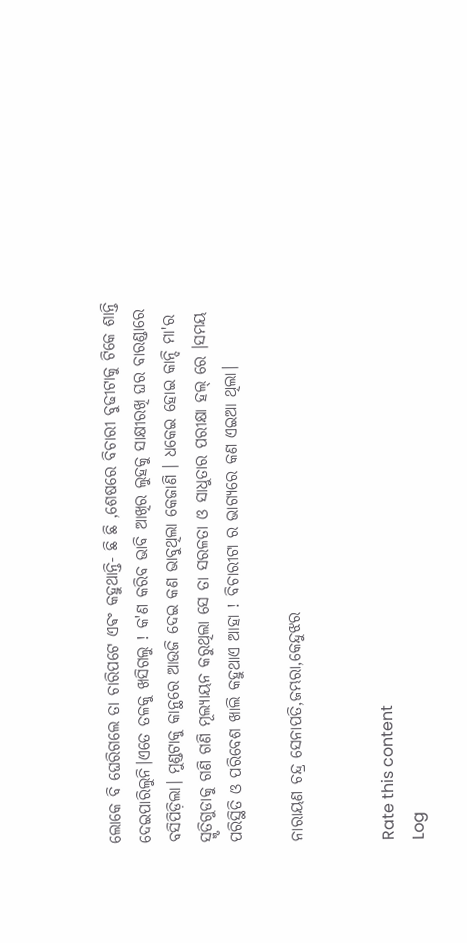ଲୋକେ ବି ଘେରିଗଲେ ତା ଚାରିପଟେ ଏଵଂ କହୁଥାନ୍ତି- ଛି ଛି ,ଶେଷରେ ବିଚାରୀ ବୁଢୀଟାକୁ ଟିକେ ଶାନ୍ତି ଦେଇପାରିଲୁନି।ଏତେ ତଳକୁ ଖସିଗଲୁ ! କ'ଣ କରିବ ଭାବି ଆଖିର ଲୁହକୁ ସାକ୍ଷୀରଖି ଘର ବାରଣ୍ଡାରେ ବସିପିଡ଼ିଲା। ମୁଣ୍ଡଟାକୁ କାନ୍ଥରେ ଆଉଜି ଦେଇ କଣ ଭାବୁଥିଲା କେଜାଣି । ଧକେଇ ହୋଇ କାନ୍ଦି ମା'ର ସ୍ମୃତିଗୁଡାକୁ ଗଣି ଗଣି ମୂଲ୍ୟାୟନ କରୁଥିଲା ସେ ତା ସରଳତା ଓ ସାଧୁତାର ପରୀକ୍ଷା ହଲ୍ ରେ ।ସମୟ ପରିସ୍ଥିତି ଓ ପରିବେଶ ଖାଲି କହୁଥାଏ ଆହା ! ବିଚାରୀଟା ର ଭାଗ୍ୟରେ କଣ ଏଇଆ ଥିଲା।

ନାରାୟଣ ଚନ୍ଦ୍ର ସେନାପତି,ଜମ୍ଭରା,କେନ୍ଦୁଝର


Rate this content
Log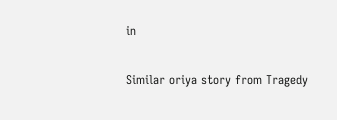in

Similar oriya story from Tragedy